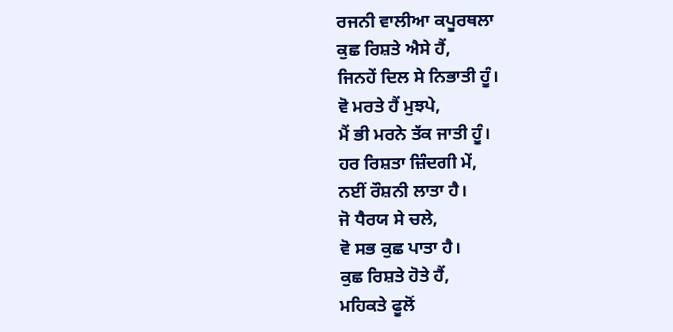ਰਜਨੀ ਵਾਲੀਆ ਕਪੂਰਥਲਾ
ਕੁਛ ਰਿਸ਼ਤੇ ਐਸੇ ਹੈਂ,
ਜਿਨਹੇਂ ਦਿਲ ਸੇ ਨਿਭਾਤੀ ਹੂੰ।
ਵੋ ਮਰਤੇ ਹੈਂ ਮੁਝਪੇ,
ਮੈਂ ਭੀ ਮਰਨੇ ਤੱਕ ਜਾਤੀ ਹੂੰ।
ਹਰ ਰਿਸ਼ਤਾ ਜ਼ਿੰਦਗੀ ਮੇਂ,
ਨਈਂ ਰੌਸ਼ਨੀ ਲਾਤਾ ਹੈ।
ਜੋ ਧੈਰਯ ਸੇ ਚਲੇ,
ਵੋ ਸਭ ਕੁਛ ਪਾਤਾ ਹੈ।
ਕੁਛ ਰਿਸ਼ਤੇ ਹੋਤੇ ਹੈਂ,
ਮਹਿਕਤੇ ਫੂਲੋਂ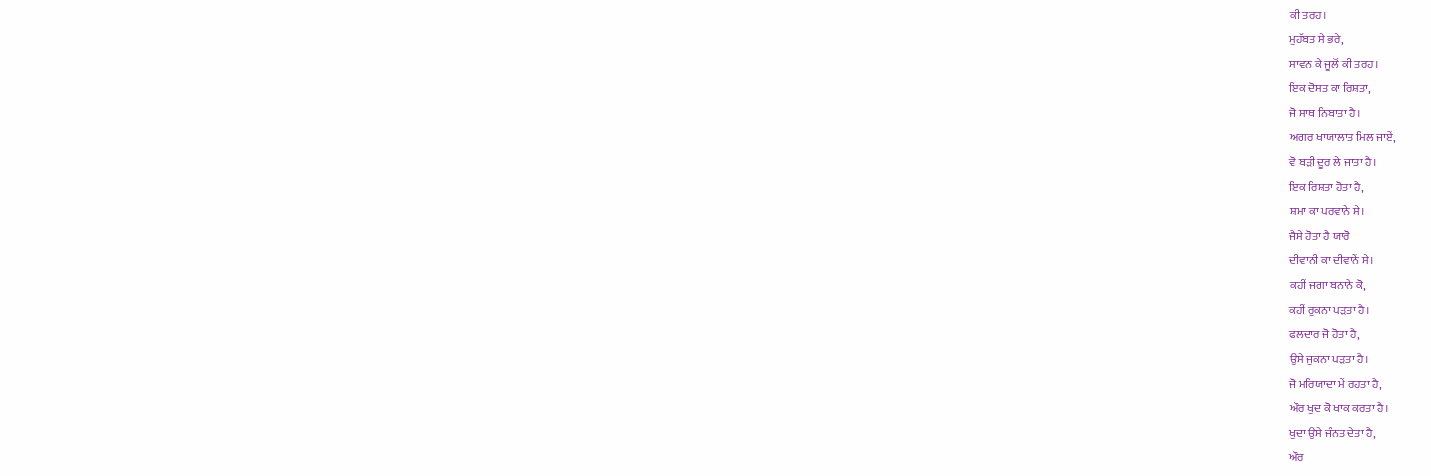ਕੀ ਤਰਹ।
ਮੁਹੱਬਤ ਸੇ ਭਰੇ,
ਸਾਵਨ ਕੇ ਜੂਲੋਂ ਕੀ ਤਰਹ।
ਇਕ ਦੋਸਤ ਕਾ ਰਿਸ਼ਤਾ,
ਜੋ ਸਾਥ ਨਿਬਾਤਾ ਹੈ।
ਅਗਰ ਖਾਯਾਲਾਤ ਮਿਲ ਜਾਏਂ,
ਵੋ ਬੜੀ ਦੂਰ ਲੇ ਜਾਤਾ ਹੈ।
ਇਕ ਰਿਸ਼ਤਾ ਹੋਤਾ ਹੈ,
ਸ਼ਮਾ ਕਾ ਪਰਵਾਨੇ ਸੇ।
ਜੈਸੇ ਹੋਤਾ ਹੈ ਯਾਰੋ
ਦੀਵਾਨੀ ਕਾ ਦੀਵਾਨੇਂ ਸੇ।
ਕਹੀਂ ਜਗਾ ਬਨਾਨੇ ਕੋ,
ਕਹੀਂ ਰੁਕਨਾ ਪੜਤਾ ਹੈ।
ਫਲਦਾਰ ਜੋ ਹੋਤਾ ਹੈ,
ਉਸੇ ਜੁਕਨਾ ਪੜਤਾ ਹੈ।
ਜੋ ਮਰਿਯਾਦਾ ਮੇਂ ਰਹਤਾ ਹੈ,
ਔਰ ਖੁਦ ਕੋ ਖਾਕ ਕਰਤਾ ਹੈ।
ਖੁਦਾ ਉਸੇ ਜੰਨਤ ਦੇਤਾ ਹੈ,
ਔਰ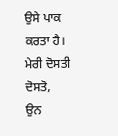ਉਸੇ ਪਾਕ ਕਰਤਾ ਹੈ।
ਮੇਰੀ ਦੋਸਤੀ ਦੋਸਤੋ,
ਉਨ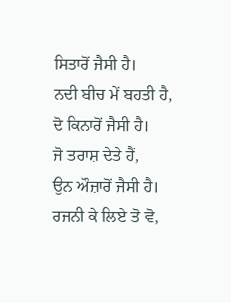ਸਿਤਾਰੋਂ ਜੈਸੀ ਹੈ।
ਨਦੀ ਬੀਚ ਮੇਂ ਬਹਤੀ ਹੈ,
ਦੋ ਕਿਨਾਰੋਂ ਜੈਸੀ ਹੈ।
ਜੋ ਤਰਾਸ਼ ਦੇਤੇ ਹੈਂ,
ਉਨ ਔਜ਼ਾਰੋਂ ਜੈਸੀ ਹੈ।
ਰਜਨੀ ਕੇ ਲਿਏ ਤੋ ਵੋ,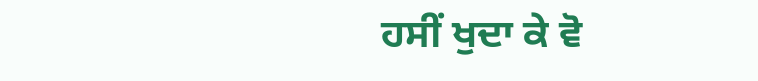ਹਸੀਂ ਖੁਦਾ ਕੇ ਵੋ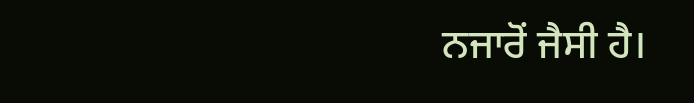ਨਜਾਰੋਂ ਜੈਸੀ ਹੈ।